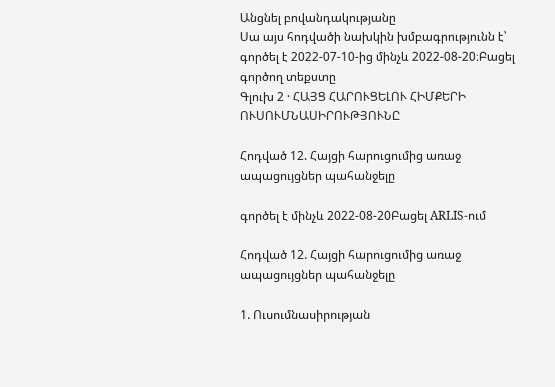Անցնել բովանդակությանը
Սա այս հոդվածի նախկին խմբագրությունն է՝ գործել է 2022-07-10-ից մինչև 2022-08-20։Բացել գործող տեքստը
Գլուխ 2 · ՀԱՅՑ ՀԱՐՈՒՑԵԼՈՒ ՀԻՄՔԵՐԻ ՈՒՍՈՒՄՆԱՍԻՐՈՒԹՅՈՒՆԸ

Հոդված 12. Հայցի հարուցումից առաջ ապացույցներ պահանջելը

գործել է մինչև 2022-08-20Բացել ARLIS-ում

Հոդված 12. Հայցի հարուցումից առաջ ապացույցներ պահանջելը

1. Ուսումնասիրության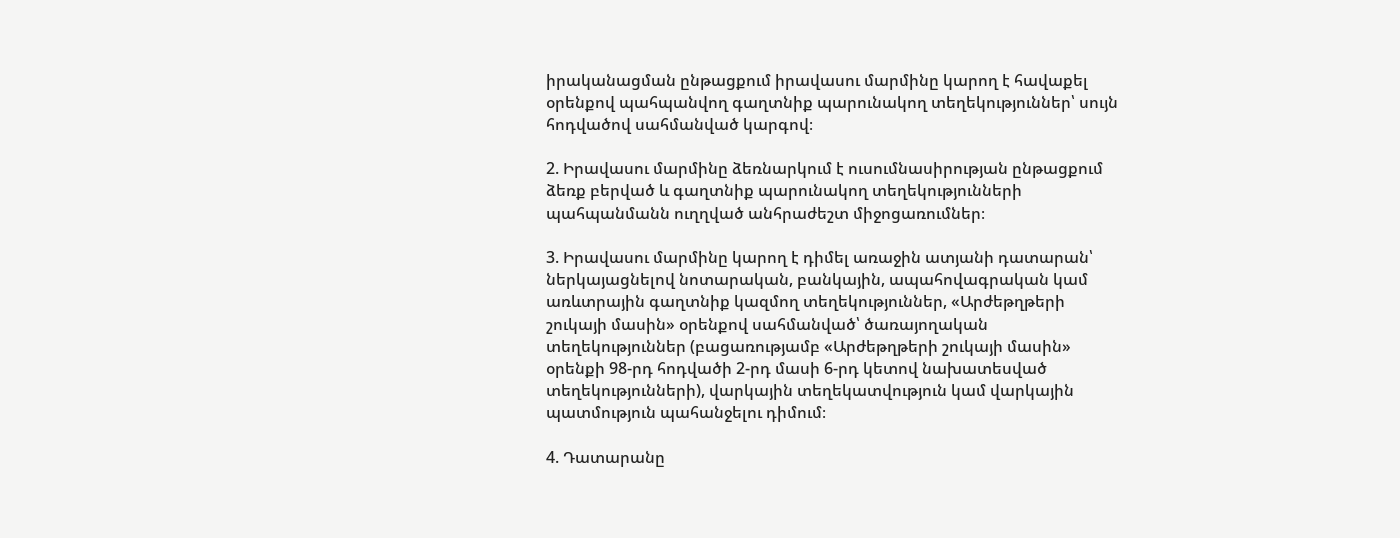իրականացման ընթացքում իրավասու մարմինը կարող է հավաքել օրենքով պահպանվող գաղտնիք պարունակող տեղեկություններ՝ սույն հոդվածով սահմանված կարգով։

2. Իրավասու մարմինը ձեռնարկում է ուսումնասիրության ընթացքում ձեռք բերված և գաղտնիք պարունակող տեղեկությունների պահպանմանն ուղղված անհրաժեշտ միջոցառումներ։

3. Իրավասու մարմինը կարող է դիմել առաջին ատյանի դատարան՝ ներկայացնելով նոտարական, բանկային, ապահովագրական կամ առևտրային գաղտնիք կազմող տեղեկություններ, «Արժեթղթերի շուկայի մասին» օրենքով սահմանված՝ ծառայողական տեղեկություններ (բացառությամբ «Արժեթղթերի շուկայի մասին» օրենքի 98-րդ հոդվածի 2-րդ մասի 6-րդ կետով նախատեսված տեղեկությունների), վարկային տեղեկատվություն կամ վարկային պատմություն պահանջելու դիմում։

4. Դատարանը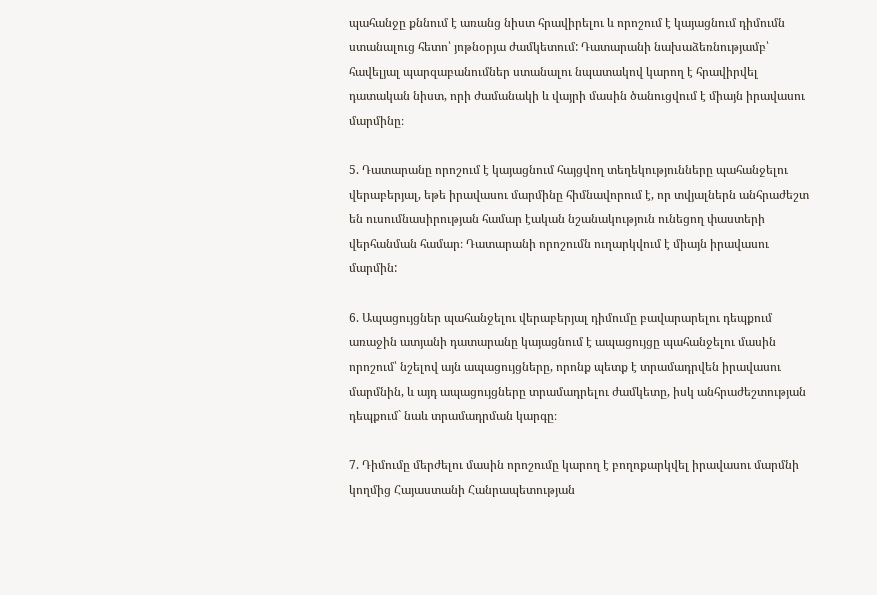պահանջը քննում է առանց նիստ հրավիրելու և որոշում է կայացնում դիմումն ստանալուց հետո՝ յոթնօրյա ժամկետում: Դատարանի նախաձեռնությամբ՝ հավելյալ պարզաբանումներ ստանալու նպատակով կարող է հրավիրվել դատական նիստ, որի ժամանակի և վայրի մասին ծանուցվում է միայն իրավասու մարմինը։

5. Դատարանը որոշում է կայացնում հայցվող տեղեկությունները պահանջելու վերաբերյալ, եթե իրավասու մարմինը հիմնավորում է, որ տվյալներն անհրաժեշտ են ուսումնասիրության համար էական նշանակություն ունեցող փաստերի վերհանման համար։ Դատարանի որոշումն ուղարկվում է միայն իրավասու մարմին:

6. Ապացույցներ պահանջելու վերաբերյալ դիմումը բավարարելու դեպքում առաջին ատյանի դատարանը կայացնում է ապացույցը պահանջելու մասին որոշում՝ նշելով այն ապացույցները, որոնք պետք է տրամադրվեն իրավասու մարմնին, և այդ ապացույցները տրամադրելու ժամկետը, իսկ անհրաժեշտության դեպքում` նաև տրամադրման կարգը։

7. Դիմումը մերժելու մասին որոշումը կարող է բողոքարկվել իրավասու մարմնի կողմից Հայաստանի Հանրապետության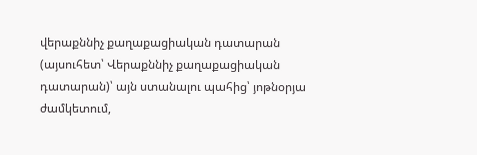վերաքննիչ քաղաքացիական դատարան (այսուհետ՝ Վերաքննիչ քաղաքացիական դատարան)՝ այն ստանալու պահից՝ յոթնօրյա ժամկետում,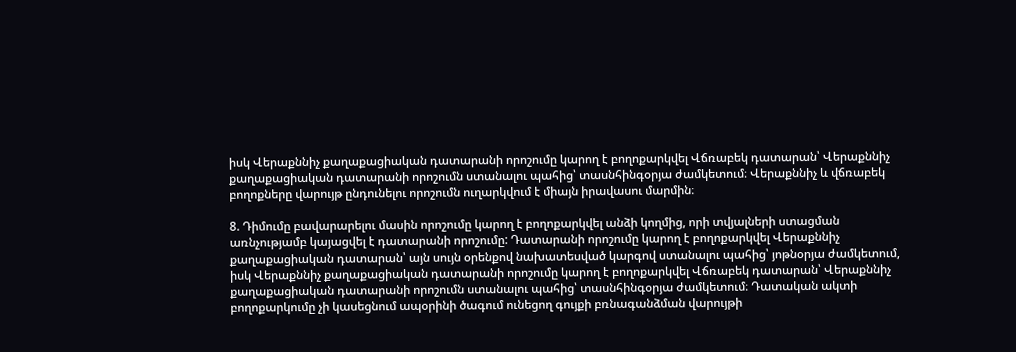իսկ Վերաքննիչ քաղաքացիական դատարանի որոշումը կարող է բողոքարկվել Վճռաբեկ դատարան՝ Վերաքննիչ քաղաքացիական դատարանի որոշումն ստանալու պահից՝ տասնհինգօրյա ժամկետում։ Վերաքննիչ և վճռաբեկ բողոքները վարույթ ընդունելու որոշումն ուղարկվում է միայն իրավասու մարմին։

8. Դիմումը բավարարելու մասին որոշումը կարող է բողոքարկվել անձի կողմից, որի տվյալների ստացման առնչությամբ կայացվել է դատարանի որոշումը: Դատարանի որոշումը կարող է բողոքարկվել Վերաքննիչ քաղաքացիական դատարան՝ այն սույն օրենքով նախատեսված կարգով ստանալու պահից՝ յոթնօրյա ժամկետում, իսկ Վերաքննիչ քաղաքացիական դատարանի որոշումը կարող է բողոքարկվել Վճռաբեկ դատարան՝ Վերաքննիչ քաղաքացիական դատարանի որոշումն ստանալու պահից՝ տասնհինգօրյա ժամկետում։ Դատական ակտի բողոքարկումը չի կասեցնում ապօրինի ծագում ունեցող գույքի բռնագանձման վարույթի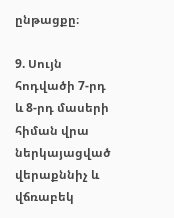ընթացքը։

9. Սույն հոդվածի 7-րդ և 8-րդ մասերի հիման վրա ներկայացված վերաքննիչ և վճռաբեկ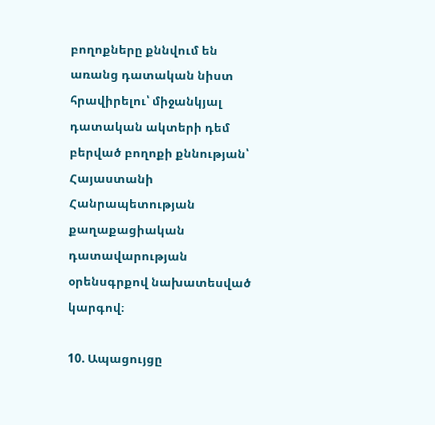բողոքները քննվում են առանց դատական նիստ հրավիրելու՝ միջանկյալ դատական ակտերի դեմ բերված բողոքի քննության՝ Հայաստանի Հանրապետության քաղաքացիական դատավարության օրենսգրքով նախատեսված կարգով։

10. Ապացույցը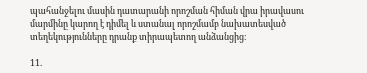պահանջելու մասին դատարանի որոշման հիման վրա իրավասու մարմինը կարող է դիմել և ստանալ որոշմամբ նախատեսված տեղեկությունները դրանք տիրապետող անձանցից։

11.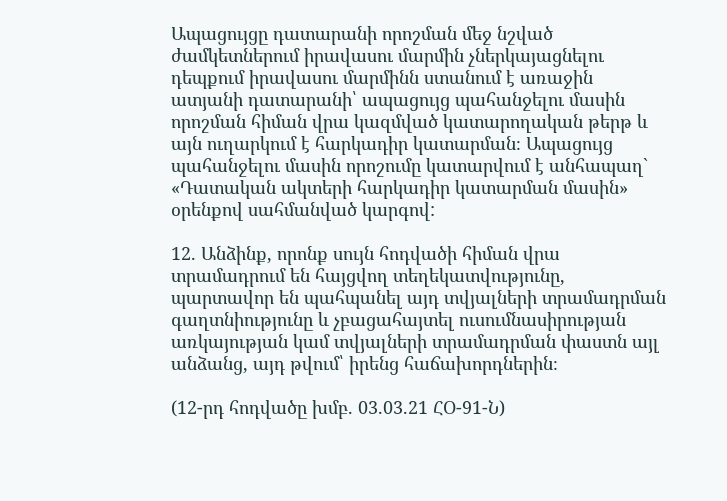Ապացույցը դատարանի որոշման մեջ նշված ժամկետներում իրավասու մարմին չներկայացնելու դեպքում իրավասու մարմինն ստանում է առաջին ատյանի դատարանի՝ ապացույց պահանջելու մասին որոշման հիման վրա կազմված կատարողական թերթ և այն ուղարկում է հարկադիր կատարման։ Ապացույց պահանջելու մասին որոշումը կատարվում է անհապաղ` «Դատական ակտերի հարկադիր կատարման մասին» օրենքով սահմանված կարգով:

12. Անձինք, որոնք սույն հոդվածի հիման վրա տրամադրում են հայցվող տեղեկատվությունը, պարտավոր են պահպանել այդ տվյալների տրամադրման գաղտնիությունը և չբացահայտել ուսումնասիրության առկայության կամ տվյալների տրամադրման փաստն այլ անձանց, այդ թվում՝ իրենց հաճախորդներին։

(12-րդ հոդվածը խմբ. 03.03.21 ՀՕ-91-Ն)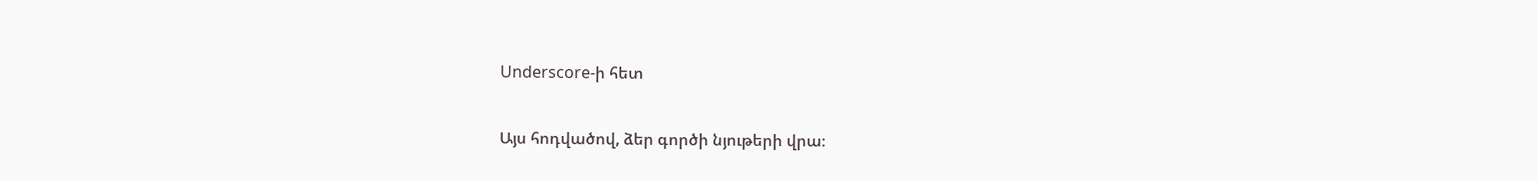Underscore-ի հետ

Այս հոդվածով, ձեր գործի նյութերի վրա։